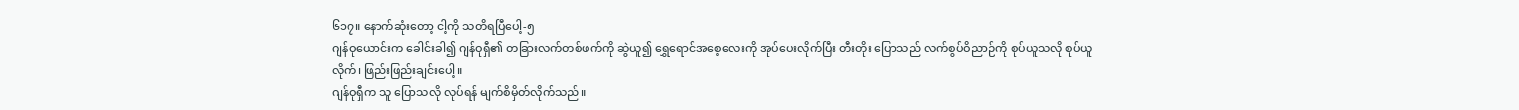၆၁၇။ နောက်ဆုံးတော့ ငါ့ကို သတိရပြီပေါ့-၅
ဂျန်ဝုယောင်းက ခေါင်းခါ၍ ဂျန်ဝုရှီ၏ တခြားလက်တစ်ဖက်ကို ဆွဲယူ၍ ရွှေရောင်အစေ့လေးကို အုပ်ပေးလိုက်ပြီး တီးတိုး ပြောသည် လက်စွပ်ဝိညာဉ်ကို စုပ်ယူသလို စုပ်ယူလိုက်၊ ဖြည်းဖြည်းချင်းပေါ့။
ဂျန်ဝုရှီက သူ ပြောသလို လုပ်ရန် မျက်စိမှိတ်လိုက်သည်။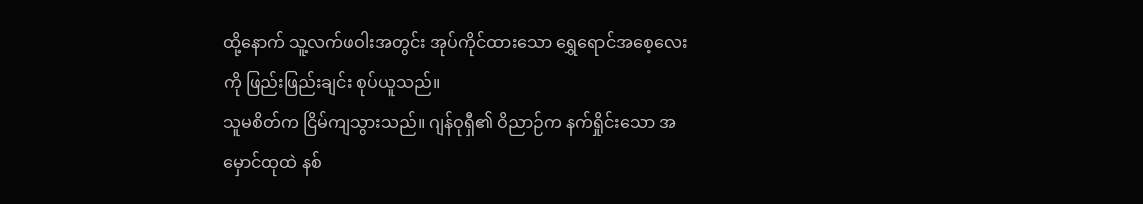ထို့နောက် သူ့လက်ဖဝါးအတွင်း အုပ်ကိုင်ထားသော ရွှေရောင်အစေ့လေးကို ဖြည်းဖြည်းချင်း စုပ်ယူသည်။
သူမစိတ်က ငြိမ်ကျသွားသည်။ ဂျန်ဝုရှီ၏ ဝိညာဉ်က နက်ရှိုင်းသော အမှောင်ထုထဲ နစ်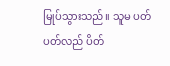မြုပ်သွားသည်။ သူမ ပတ်ပတ်လည် ပိတ်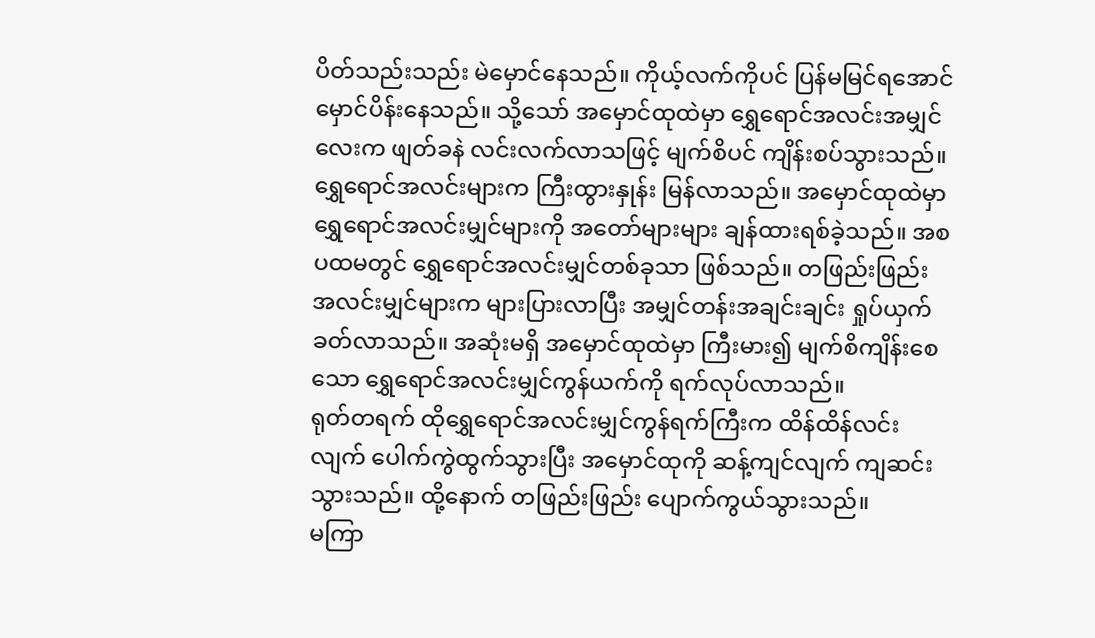ပိတ်သည်းသည်း မဲမှောင်နေသည်။ ကိုယ့်လက်ကိုပင် ပြန်မမြင်ရအောင် မှောင်ပိန်းနေသည်။ သို့သော် အမှောင်ထုထဲမှာ ရွှေရောင်အလင်းအမျှင်လေးက ဖျတ်ခနဲ လင်းလက်လာသဖြင့် မျက်စိပင် ကျိန်းစပ်သွားသည်။
ရွှေရောင်အလင်းများက ကြီးထွားနှုန်း မြန်လာသည်။ အမှောင်ထုထဲမှာ ရွှေရောင်အလင်းမျှင်များကို အတော်များများ ချန်ထားရစ်ခဲ့သည်။ အစပထမတွင် ရွှေရောင်အလင်းမျှင်တစ်ခုသာ ဖြစ်သည်။ တဖြည်းဖြည်း အလင်းမျှင်များက များပြားလာပြီး အမျှင်တန်းအချင်းချင်း ရှုပ်ယှက်ခတ်လာသည်။ အဆုံးမရှိ အမှောင်ထုထဲမှာ ကြီးမား၍ မျက်စိကျိန်းစေသော ရွှေရောင်အလင်းမျှင်ကွန်ယက်ကို ရက်လုပ်လာသည်။
ရုတ်တရက် ထိုရွှေရောင်အလင်းမျှင်ကွန်ရက်ကြီးက ထိန်ထိန်လင်းလျက် ပေါက်ကွဲထွက်သွားပြီး အမှောင်ထုကို ဆန့်ကျင်လျက် ကျဆင်းသွားသည်။ ထို့နောက် တဖြည်းဖြည်း ပျောက်ကွယ်သွားသည်။
မကြာ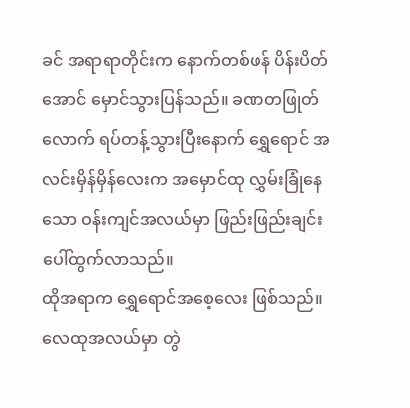ခင် အရာရာတိုင်းက နောက်တစ်ဖန် ပိန်းပိတ်အောင် မှောင်သွားပြန်သည်။ ခဏတဖြုတ်လောက် ရပ်တန့်သွားပြီးနောက် ရွှေရောင် အလင်းမှိန်မှိန်လေးက အမှောင်ထု လွှမ်းခြုံနေသော ဝန်းကျင်အလယ်မှာ ဖြည်းဖြည်းချင်း ပေါ်ထွက်လာသည်။
ထိုအရာက ရွှေရောင်အစေ့လေး ဖြစ်သည်။ လေထုအလယ်မှာ တွဲ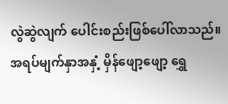လွဲဆွဲလျက် ပေါင်းစည်းဖြစ်ပေါ်လာသည်။ အရပ်မျက်နှာအနှံ့ မှိန်ဖျော့ဖျော့ ရွှေ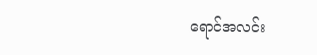ရောင်အလင်း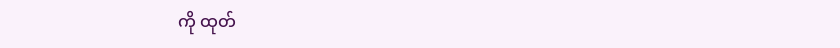ကို ထုတ်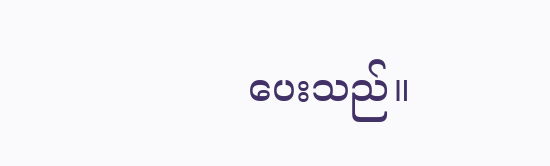ပေးသည်။